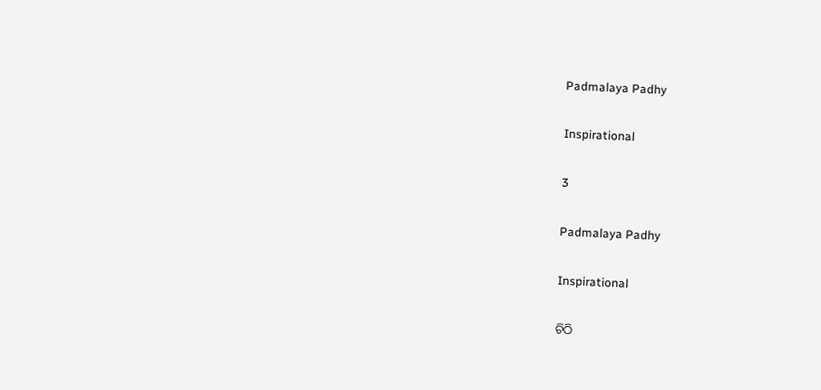Padmalaya Padhy

Inspirational

3

Padmalaya Padhy

Inspirational

ଚିଠି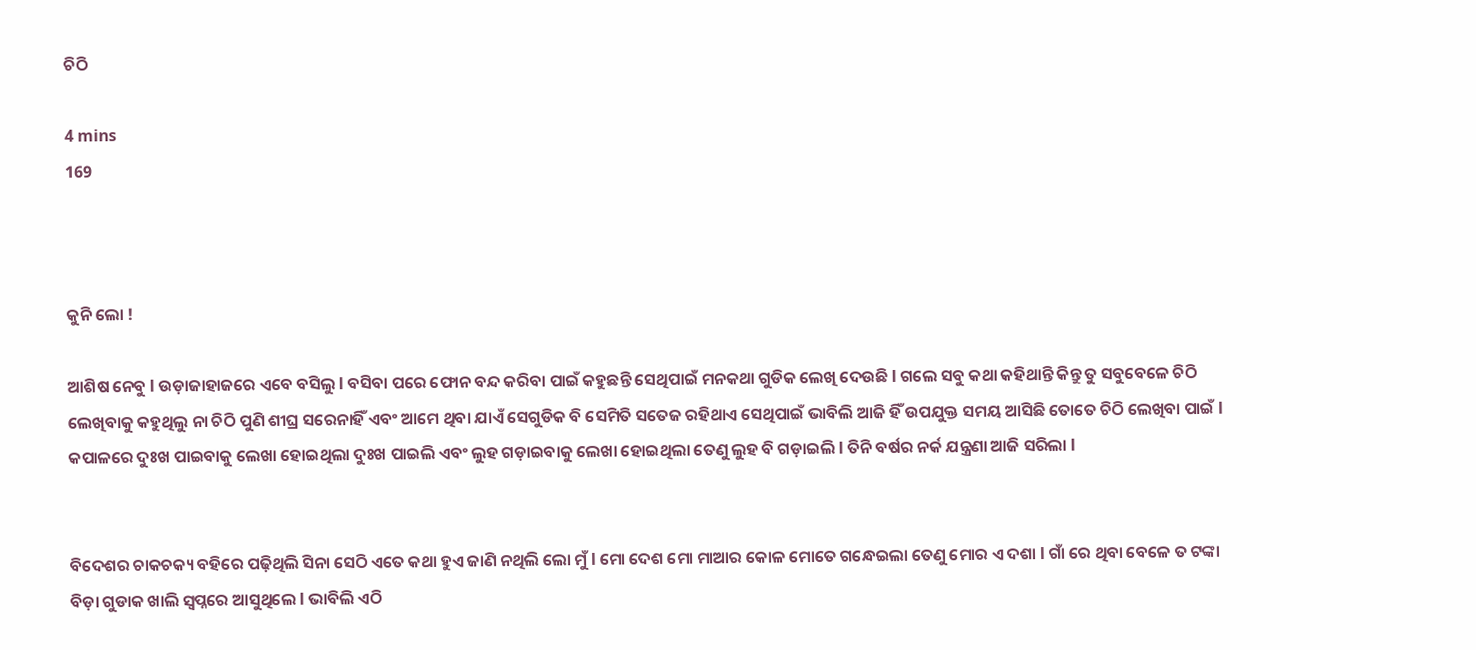ଚିଠି

4 mins
169



କୁନି ଲୋ !

ଆଶିଷ ନେବୁ l ଉଡ଼ାଜାହାଜରେ ଏବେ ବସିଲୁ l ବସିବା ପରେ ଫୋନ ବନ୍ଦ କରିବା ପାଇଁ କହୁଛନ୍ତି ସେଥିପାଇଁ ମନକଥା ଗୁଡିକ ଲେଖି ଦେଉଛି l ଗଲେ ସବୁ କଥା କହିଥାନ୍ତି କିନ୍ତୁ ତୁ ସବୁବେଳେ ଚିଠି ଲେଖିବାକୁ କହୁଥିଲୁ ନା ଚିଠି ପୁଣି ଶୀଘ୍ର ସରେନାହିଁ ଏବଂ ଆମେ ଥିବା ଯାଏଁ ସେଗୁଡିକ ବି ସେମିତି ସତେଜ ରହିଥାଏ ସେଥିପାଇଁ ଭାବିଲି ଆଜି ହିଁ ଉପଯୁକ୍ତ ସମୟ ଆସିଛି ତୋତେ ଚିଠି ଲେଖିବା ପାଇଁ l କପାଳରେ ଦୁଃଖ ପାଇବାକୁ ଲେଖା ହୋଇଥିଲା ଦୁଃଖ ପାଇଲି ଏବଂ ଲୁହ ଗଡ଼ାଇବାକୁ ଲେଖା ହୋଇଥିଲା ତେଣୁ ଲୁହ ବି ଗଡ଼ାଇଲି l ତିନି ବର୍ଷର ନର୍କ ଯନ୍ତ୍ରଣା ଆଜି ସରିଲା l


ବିଦେଶର ଚାକଚକ୍ୟ ବହିରେ ପଢ଼ିଥିଲି ସିନା ସେଠି ଏତେ କଥା ହୁଏ ଜାଣି ନଥିଲି ଲୋ ମୁଁ l ମୋ ଦେଶ ମୋ ମାଆର କୋଳ ମୋତେ ଗନ୍ଧେଇଲା ତେଣୁ ମୋର ଏ ଦଶା l ଗାଁ ରେ ଥିବା ବେଳେ ତ ଟଙ୍କା ବିଡ଼ା ଗୁଡାକ ଖାଲି ସ୍ୱପ୍ନରେ ଆସୁଥିଲେ l ଭାବିଲି ଏଠି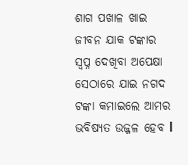ଶାଗ ପଖାଳ ଖାଇ ଜୀବନ ଯାକ ଟଙ୍କାର ସ୍ବପ୍ନ ଦେଖିବା ଅପେକ୍ଷା ସେଠାରେ ଯାଇ ନଗଦ ଟଙ୍କା କମାଇଲେ ଆମର ଭବିଷ୍ୟତ ଉଜ୍ଜଳ ହେବ l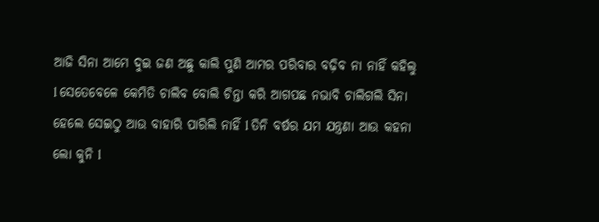ଆଜି ସିନା ଆମେ ଦୁଇ ଜଣ ଅଛୁ କାଲି ପୁଣି ଆମର ପରିବାର ବଢ଼ିବ ନା ନାହିଁ କହିଲୁ l ସେତେବେଳେ କେମିତି ଚାଲିବ ବୋଲି ଚିନ୍ତା କରି ଆଗପଛ ନଭାବି ଚାଲିଗଲି ସିନା ହେଲେ ସେଇଠୁ ଆଉ ବାହାରି ପାରିଲି ନାହିଁ l ତିନି ବର୍ଷର ଯମ ଯନ୍ତ୍ରଣା ଆଉ କହନା ଲୋ କୁନି l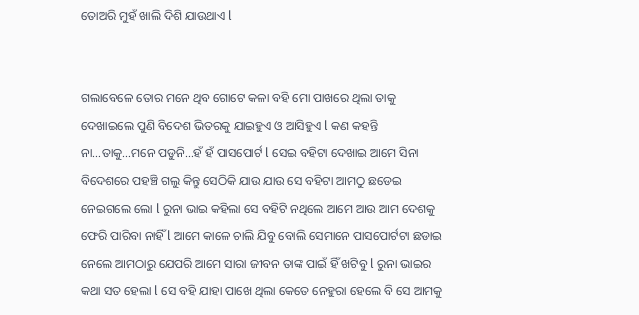ତୋଅରି ମୁହଁ ଖାଲି ଦିଶି ଯାଉଥାଏ l


ଗଲାବେଳେ ତୋର ମନେ ଥିବ ଗୋଟେ କଳା ବହି ମୋ ପାଖରେ ଥିଲା ତାକୁ ଦେଖାଇଲେ ପୁଣି ବିଦେଶ ଭିତରକୁ ଯାଇହୁଏ ଓ ଆସିହୁଏ l କଣ କହନ୍ତି ନା…ତାକୁ…ମନେ ପଡୁନି…ହଁ ହଁ ପାସପୋର୍ଟ l ସେଇ ବହିଟା ଦେଖାଇ ଆମେ ସିନା ବିଦେଶରେ ପହଞ୍ଚି ଗଲୁ କିନ୍ତୁ ସେଠିକି ଯାଉ ଯାଉ ସେ ବହିଟା ଆମଠୁ ଛଡେଇ ନେଇଗଲେ ଲୋ l ରୁନା ଭାଇ କହିଲା ସେ ବହିଟି ନଥିଲେ ଆମେ ଆଉ ଆମ ଦେଶକୁ ଫେରି ପାରିବା ନାହିଁ l ଆମେ କାଳେ ଚାଲି ଯିବୁ ବୋଲି ସେମାନେ ପାସପୋର୍ଟଟା ଛଡାଇ ନେଲେ ଆମଠାରୁ ଯେପରି ଆମେ ସାରା ଜୀବନ ତାଙ୍କ ପାଇଁ ହିଁ ଖଟିବୁ l ରୁନା ଭାଇର କଥା ସତ ହେଲା l ସେ ବହି ଯାହା ପାଖେ ଥିଲା କେତେ ନେହୁରା ହେଲେ ବି ସେ ଆମକୁ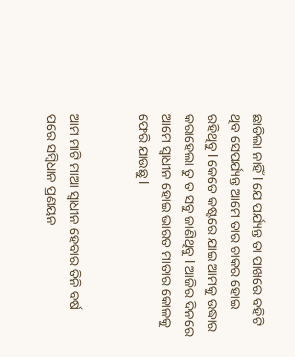ଛାଡିଲା ନାହିଁ l ଯେ ପର୍ଯ୍ୟନ୍ତ ତା ପାଖରେ ବହିଟି ଥିବ ସେପର୍ଯ୍ୟନ୍ତ ଆମେ ତାର ଚାକର ହୋଇ ରହିଥିବୁ l କେତେ କଷ୍ଟରେ ଯାଇ ଆମକୁ ଉଦ୍ଧାର କରାହେଲା ତୁ ତ ସବୁ ଜାଣିଥିବୁ l ଆଜିର ଦିନରେ ଆମେ ସ୍ୱାଧୀନ ହୋଇ ଭାରତ ମାତାର କୋଳକୁ ଫେରି ଯାଉଛୁ l


ଆମ ମାଟି ମାଆ ସ୍ୱାଧୀନ ହେବାର ତିନି ବର୍ଷ ପରେ ସମ୍ବିଧାନ ପ୍ରଣୟନ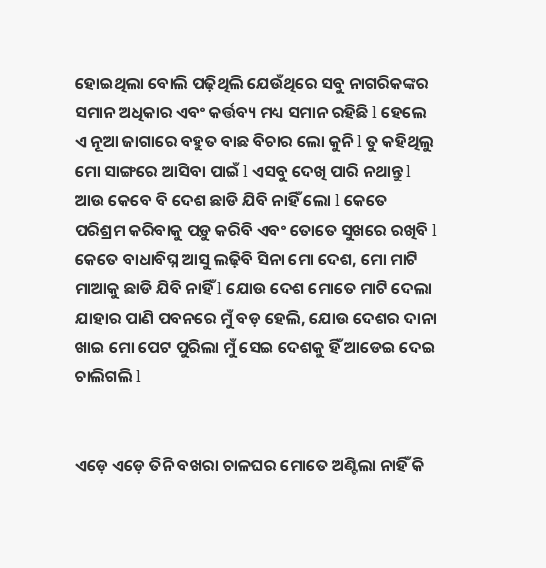ହୋଇଥିଲା ବୋଲି ପଢ଼ିଥିଲି ଯେଉଁଥିରେ ସବୁ ନାଗରିକଙ୍କର ସମାନ ଅଧିକାର ଏବଂ କର୍ତ୍ତବ୍ୟ ମଧ୍ୟ ସମାନ ରହିଛି l ହେଲେ ଏ ନୂଆ ଜାଗାରେ ବହୁତ ବାଛ ବିଚାର ଲୋ କୁନି l ତୁ କହିଥିଲୁ ମୋ ସାଙ୍ଗରେ ଆସିବା ପାଇଁ l ଏସବୁ ଦେଖି ପାରି ନଥାନ୍ତୁ l ଆଉ କେବେ ବି ଦେଶ ଛାଡି ଯିବି ନାହିଁ ଲୋ l କେତେ ପରିଶ୍ରମ କରିବାକୁ ପଡ଼ୁ କରିବି ଏବଂ ତୋତେ ସୁଖରେ ରଖିବି l କେତେ ବାଧାବିଘ୍ନ ଆସୁ ଲଢ଼ିବି ସିନା ମୋ ଦେଶ, ମୋ ମାଟି ମାଆକୁ ଛାଡି ଯିବି ନାହିଁ l ଯୋଉ ଦେଶ ମୋତେ ମାଟି ଦେଲା ଯାହାର ପାଣି ପବନରେ ମୁଁ ବଡ଼ ହେଲି, ଯୋଉ ଦେଶର ଦାନା ଖାଇ ମୋ ପେଟ ପୁରିଲା ମୁଁ ସେଇ ଦେଶକୁ ହିଁ ଆଡେଇ ଦେଇ ଚାଲିଗଲି l


ଏଡ଼େ ଏଡ଼େ ତିନି ବଖରା ଚାଳଘର ମୋତେ ଅଣ୍ଟିଲା ନାହିଁ କି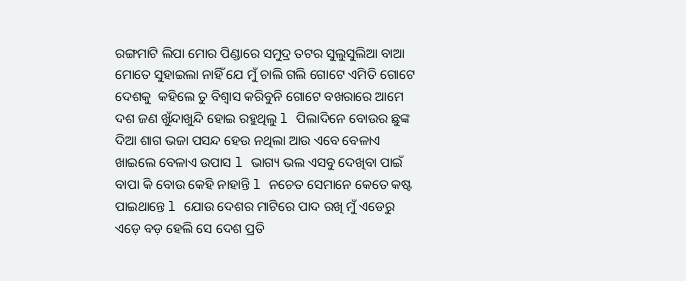ରଙ୍ଗମାଟି ଲିପା ମୋର ପିଣ୍ଡାରେ ସମୁଦ୍ର ତଟର ସୁଲୁସୁଲିଆ ବାଆ ମୋତେ ସୁହାଇଲା ନାହିଁ ଯେ ମୁଁ ଚାଲି ଗଲି ଗୋଟେ ଏମିତି ଗୋଟେ ଦେଶକୁ  କହିଲେ ତୁ ବିଶ୍ୱାସ କରିବୁନି ଗୋଟେ ବଖରାରେ ଆମେ ଦଶ ଜଣ ଖୁଁନ୍ଦାଖୁନ୍ଦି ହୋଇ ରହୁଥିଲୁ l ପିଲାଦିନେ ବୋଉର ଛୁଙ୍କ ଦିଆ ଶାଗ ଭଜା ପସନ୍ଦ ହେଉ ନଥିଲା ଆଉ ଏବେ ବେଳାଏ ଖାଇଲେ ବେଳାଏ ଉପାସ l ଭାଗ୍ୟ ଭଲ ଏସବୁ ଦେଖିବା ପାଇଁ ବାପା କି ବୋଉ କେହି ନାହାନ୍ତି l ନଚେତ ସେମାନେ କେତେ କଷ୍ଟ ପାଇଥାନ୍ତେ l ଯୋଉ ଦେଶର ମାଟିରେ ପାଦ ରଖି ମୁଁ ଏଡେରୁ ଏଡ଼େ ବଡ଼ ହେଲି ସେ ଦେଶ ପ୍ରତି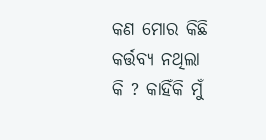କଣ ମୋର କିଛି କର୍ତ୍ତବ୍ୟ ନଥିଲା କି ? କାହିଁକି ମୁଁ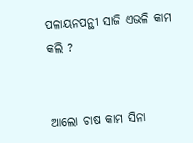ପଳାୟନପନ୍ଥୀ ସାଜି ଏଭଳି କାମ କଲି ?


ଆଲୋ ଚାଷ କାମ ସିନା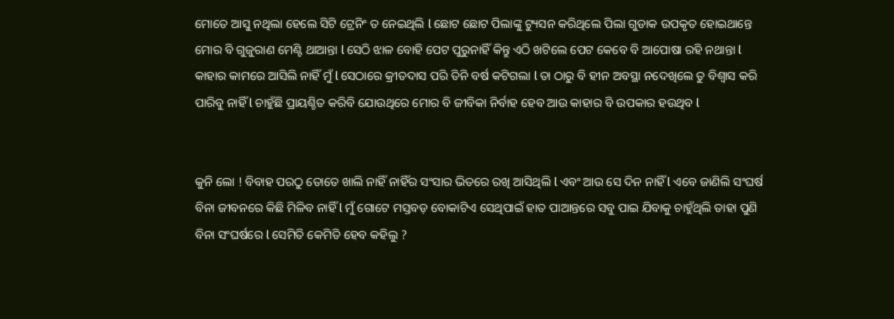ମୋତେ ଆସୁ ନଥିଲା ହେଲେ ସିଟି ଟ୍ରେନିଂ ତ ନେଇଥିଲି l ଛୋଟ ଛୋଟ ପିଲାଙ୍କୁ ଟ୍ୟୁସନ କରିଥିଲେ ପିଲା ଗୁଡାକ ଉପକୃତ ହୋଇଥାନ୍ତେ ମୋର ବି ଗୁଜୁରାଣ ମେଣ୍ଟି ଥାଆନ୍ତା l ସେଠି ଝାଳ ବୋହି ପେଟ ପୁରୁନାହିଁ କିନ୍ତୁ ଏଠି ଖଟିଲେ ପେଟ କେବେ ବି ଆପୋଷା ରହି ନଥାନ୍ତା l କାହାର କାମରେ ଆସିଲି ନାହିଁ ମୁଁ l ସେଠାରେ କ୍ରୀତଦାସ ପରି ତିନି ବର୍ଷ କଟିଗଲା l ତା ଠାରୁ ବି ହୀନ ଅବସ୍ଥା ନଦେଖିଲେ ତୁ ବିଶ୍ୱାସ କରି ପାରିବୁ ନାହିଁ l ଚାହୁଁଛି ପ୍ରାୟଶ୍ଚିତ କରିବି ଯୋଉଥିରେ ମୋର ବି ଜୀବିକା ନିର୍ବାହ ହେବ ଆଉ କାହାର ବି ଉପକାର ହଉଥିବ l


କୁନି ଲୋ ! ବିବାହ ପରଠୁ ତୋତେ ଖାଲି ନାହିଁ ନାହିଁର ସଂସାର ଭିତରେ ରଖି ଆସିଥିଲି l ଏବଂ ଆଉ ସେ ଦିନ ନାହିଁ l ଏବେ ଜାଣିଲି ସଂଘର୍ଷ ବିନା ଜୀବନରେ କିଛି ମିଳିବ ନାହିଁ l ମୁଁ ଗୋଟେ ମସ୍ତବଡ଼ ବୋକାଟିଏ ସେଥିପାଇଁ ହାତ ପାଆନ୍ତରେ ସବୁ ପାଇ ଯିବାକୁ ଚାହୁଁଥିଲି ତାହା ପୁଣି ବିନା ସଂଘର୍ଷରେ l ସେମିତି କେମିତି ହେବ କହିଲୁ ?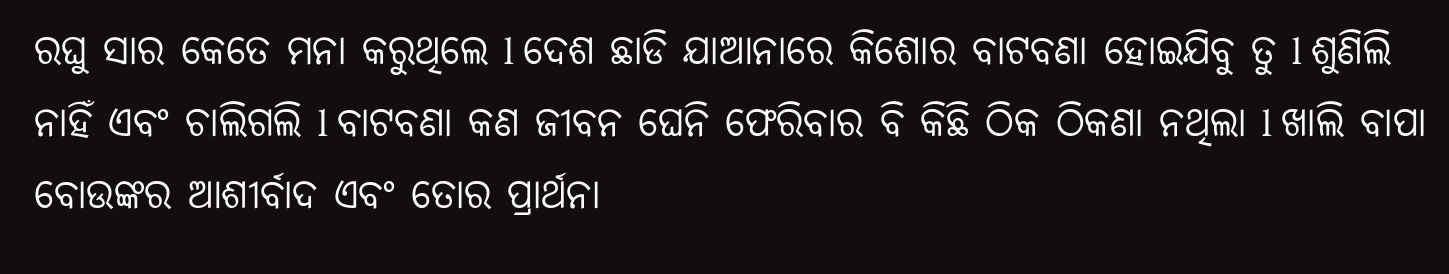ରଘୁ ସାର କେତେ ମନା କରୁଥିଲେ l ଦେଶ ଛାଡି ଯାଆନାରେ କିଶୋର ବାଟବଣା ହୋଇଯିବୁ ତୁ l ଶୁଣିଲି ନାହିଁ ଏବଂ ଚାଲିଗଲି l ବାଟବଣା କଣ ଜୀବନ ଘେନି ଫେରିବାର ବି କିଛି ଠିକ ଠିକଣା ନଥିଲା l ଖାଲି ବାପା ବୋଉଙ୍କର ଆଶୀର୍ବାଦ ଏବଂ ତୋର ପ୍ରାର୍ଥନା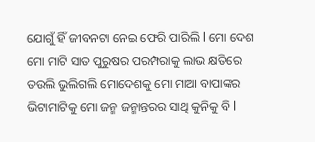ଯୋଗୁଁ ହିଁ ଜୀବନଟା ନେଇ ଫେରି ପାରିଲି l ମୋ ଦେଶ ମୋ ମାଟି ସାତ ପୁରୁଷର ପରମ୍ପରାକୁ ଲାଭ କ୍ଷତିରେ ତଉଲି ଭୁଲିଗଲି ମୋଦେଶକୁ ମୋ ମାଆ ବାପାଙ୍କର ଭିଟାମାଟିକୁ ମୋ ଜନ୍ମ ଜନ୍ମାନ୍ତରର ସାଥି କୁନିକୁ ବି l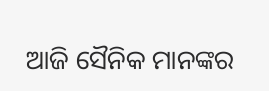ଆଜି ସୈନିକ ମାନଙ୍କର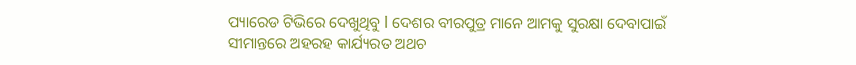ପ୍ୟାରେଡ ଟିଭିରେ ଦେଖୁଥିବୁ l ଦେଶର ବୀରପୁତ୍ର ମାନେ ଆମକୁ ସୁରକ୍ଷା ଦେବାପାଇଁ ସୀମାନ୍ତରେ ଅହରହ କାର୍ଯ୍ୟରତ ଅଥଚ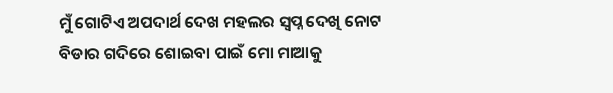ମୁଁ ଗୋଟିଏ ଅପଦାର୍ଥ ଦେଖ ମହଲର ସ୍ବପ୍ନ ଦେଖି ନୋଟ ବିଡାର ଗଦିରେ ଶୋଇବା ପାଇଁ ମୋ ମାଆକୁ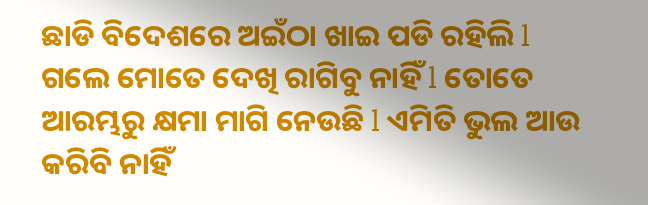ଛାଡି ବିଦେଶରେ ଅଇଁଠା ଖାଇ ପଡି ରହିଲି l ଗଲେ ମୋତେ ଦେଖି ରାଗିବୁ ନାହିଁ l ତୋତେ ଆରମ୍ଭରୁ କ୍ଷମା ମାଗି ନେଉଛି l ଏମିତି ଭୁଲ ଆଉ କରିବି ନାହିଁ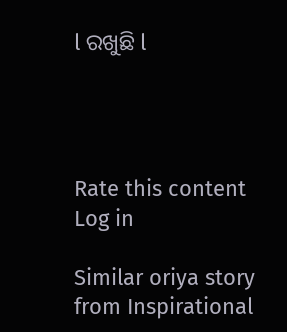l ରଖୁଛି l




Rate this content
Log in

Similar oriya story from Inspirational